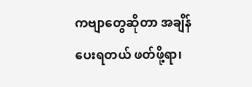ကဗျာတွေဆိုတာ အချိန်ပေးရတယ် ဖတ်ဖို့ရာ၊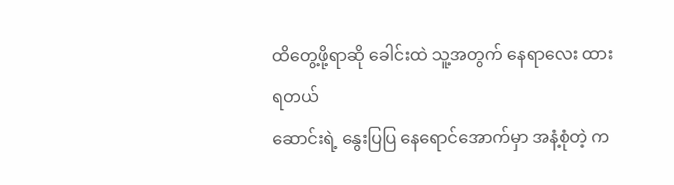ထိတွေ့ဖို့ရာဆို ခေါင်းထဲ သူ့အတွက် နေရာလေး ထားရတယ်
ဆောင်းရဲ့ နွေးပြပြ နေရောင်အောက်မှာ အနံ့စုံတဲ့ က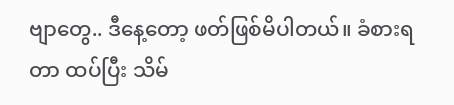ဗျာတွေ.. ဒီနေ့တော့ ဖတ်ဖြစ်မိပါတယ်။ ခံစားရတာ ထပ်ပြီး သိမ်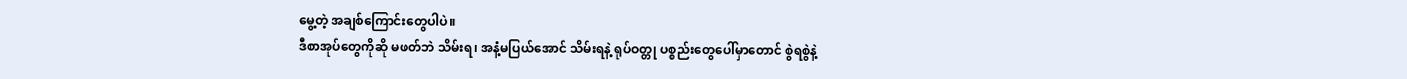မွေ့တဲ့ အချစ်ကြောင်းတွေပါပဲ။
ဒီစာအုပ်တွေကိုဆို မဖတ်ဘဲ သိမ်းရ၊ အနံ့မပြယ်အောင် သိမ်းရနဲ့ ရုပ်ဝတ္တု ပစ္စည်းတွေပေါ်မှာတောင် စွဲရစွဲနဲ့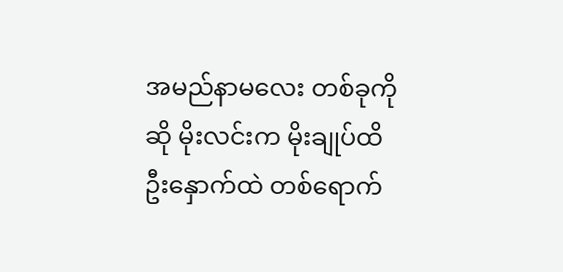အမည်နာမလေး တစ်ခုကိုဆို မိုးလင်းက မိုးချုပ်ထိ ဦးနှောက်ထဲ တစ်ရောက်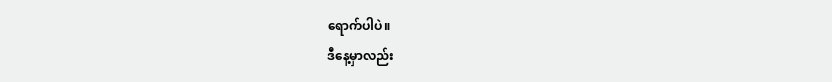ရောက်ပါပဲ။
ဒီနေ့မှာလည်း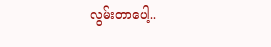လွမ်းတာပေါ့..